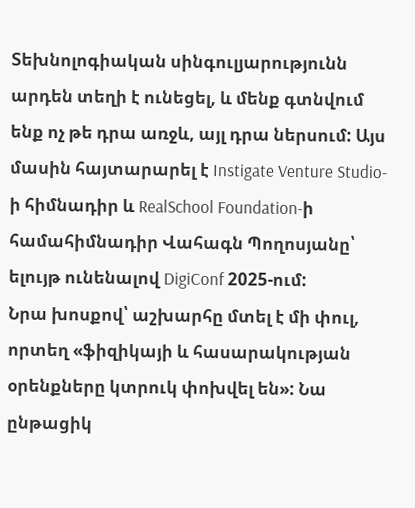Տեխնոլոգիական սինգուլյարությունն արդեն տեղի է ունեցել, և մենք գտնվում ենք ոչ թե դրա առջև, այլ դրա ներսում: Այս մասին հայտարարել է Instigate Venture Studio-ի հիմնադիր և RealSchool Foundation-ի համահիմնադիր Վահագն Պողոսյանը՝ ելույթ ունենալով DigiConf 2025-ում:
Նրա խոսքով՝ աշխարհը մտել է մի փուլ, որտեղ «ֆիզիկայի և հասարակության օրենքները կտրուկ փոխվել են»: Նա ընթացիկ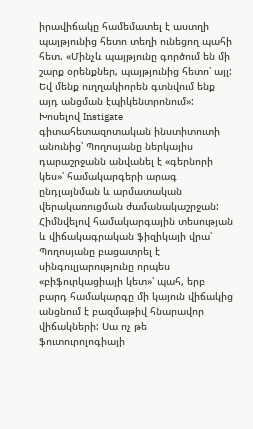իրավիճակը համեմատել է աստղի պայթյունից հետո տեղի ունեցող պահի հետ. «Մինչև պայթյունը գործում են մի շարք օրենքներ, պայթյունից հետո՝ այլ: Եվ մենք ուղղակիորեն գտնվում ենք այդ անցման էպիկենտրոնում»: Խոսելով Instigate գիտահետազոտական ինստիտուտի անունից՝ Պողոսյանը ներկայիս դարաշրջանն անվանել է «գերնորի կես»՝ համակարգերի արագ ընդլայնման և արմատական վերակառուցման ժամանակաշրջան:
Հիմնվելով համակարգային տեսության և վիճակագրական ֆիզիկայի վրա՝ Պողոսյանը բացատրել է սինգուլյարությունը որպես «բիֆուրկացիայի կետ»՝ պահ, երբ բարդ համակարգը մի կայուն վիճակից անցնում է բազմաթիվ հնարավոր վիճակների: Սա ոչ թե ֆուտուրոլոգիայի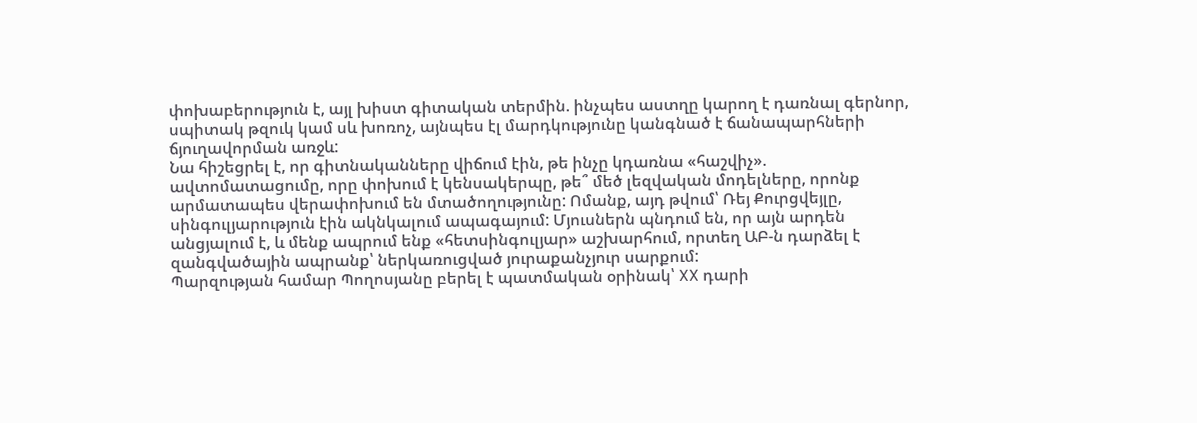փոխաբերություն է, այլ խիստ գիտական տերմին. ինչպես աստղը կարող է դառնալ գերնոր, սպիտակ թզուկ կամ սև խոռոչ, այնպես էլ մարդկությունը կանգնած է ճանապարհների ճյուղավորման առջև:
Նա հիշեցրել է, որ գիտնականները վիճում էին, թե ինչը կդառնա «հաշվիչ». ավտոմատացումը, որը փոխում է կենսակերպը, թե՞ մեծ լեզվական մոդելները, որոնք արմատապես վերափոխում են մտածողությունը: Ոմանք, այդ թվում՝ Ռեյ Քուրցվեյլը, սինգուլյարություն էին ակնկալում ապագայում: Մյուսներն պնդում են, որ այն արդեն անցյալում է, և մենք ապրում ենք «հետսինգուլյար» աշխարհում, որտեղ ԱԲ-ն դարձել է զանգվածային ապրանք՝ ներկառուցված յուրաքանչյուր սարքում:
Պարզության համար Պողոսյանը բերել է պատմական օրինակ՝ XX դարի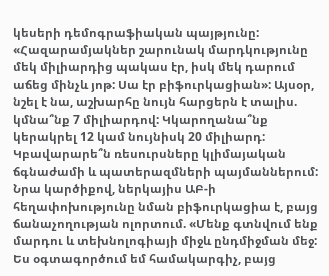կեսերի դեմոգրաֆիական պայթյունը: «Հազարամյակներ շարունակ մարդկությունը մեկ միլիարդից պակաս էր, իսկ մեկ դարում աճեց մինչև յոթ: Սա էր բիֆուրկացիան»: Այսօր, նշել է նա, աշխարհը նույն հարցերն է տալիս. կմնա՞նք 7 միլիարդով: Կկարողանա՞նք կերակրել 12 կամ նույնիսկ 20 միլիարդ: Կբավարարե՞ն ռեսուրսները կլիմայական ճգնաժամի և պատերազմների պայմաններում:
Նրա կարծիքով, ներկայիս ԱԲ-ի հեղափոխությունը նման բիֆուրկացիա է, բայց ճանաչողության ոլորտում. «Մենք գտնվում ենք մարդու և տեխնոլոգիայի միջև ընդմիջման մեջ: Ես օգտագործում եմ համակարգիչ, բայց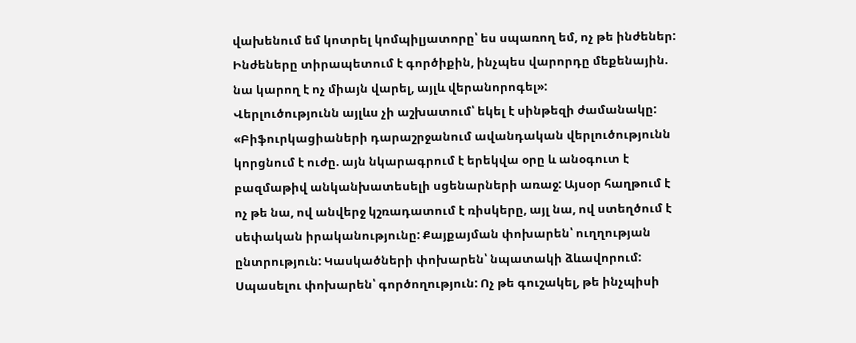վախենում եմ կոտրել կոմպիլյատորը՝ ես սպառող եմ, ոչ թե ինժեներ: Ինժեները տիրապետում է գործիքին, ինչպես վարորդը մեքենային. նա կարող է ոչ միայն վարել, այլև վերանորոգել»:
Վերլուծությունն այլևս չի աշխատում՝ եկել է սինթեզի ժամանակը: «Բիֆուրկացիաների դարաշրջանում ավանդական վերլուծությունն կորցնում է ուժը. այն նկարագրում է երեկվա օրը և անօգուտ է բազմաթիվ անկանխատեսելի սցենարների առաջ: Այսօր հաղթում է ոչ թե նա, ով անվերջ կշռադատում է ռիսկերը, այլ նա, ով ստեղծում է սեփական իրականությունը: Քայքայման փոխարեն՝ ուղղության ընտրություն: Կասկածների փոխարեն՝ նպատակի ձևավորում: Սպասելու փոխարեն՝ գործողություն: Ոչ թե գուշակել, թե ինչպիսի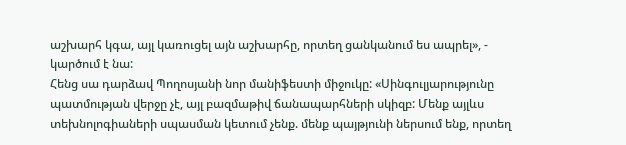աշխարհ կգա, այլ կառուցել այն աշխարհը, որտեղ ցանկանում ես ապրել», - կարծում է նա:
Հենց սա դարձավ Պողոսյանի նոր մանիֆեստի միջուկը: «Սինգուլյարությունը պատմության վերջը չէ, այլ բազմաթիվ ճանապարհների սկիզբ: Մենք այլևս տեխնոլոգիաների սպասման կետում չենք. մենք պայթյունի ներսում ենք, որտեղ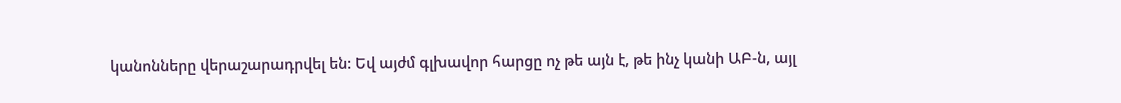կանոնները վերաշարադրվել են: Եվ այժմ գլխավոր հարցը ոչ թե այն է, թե ինչ կանի ԱԲ-ն, այլ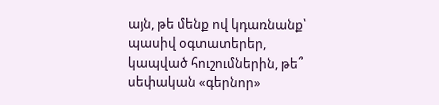այն, թե մենք ով կդառնանք՝ պասիվ օգտատերեր, կապված հուշումներին, թե՞ սեփական «գերնոր»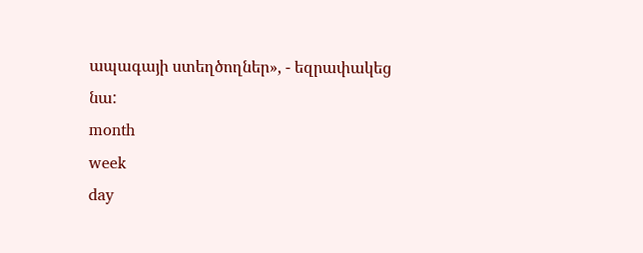ապագայի ստեղծողներ», - եզրափակեց նա:
month
week
day